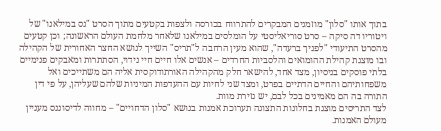בתוך אותו "סלון" מוזמנים המבקרים להתרווח בכורסה ולצפות בקטעים מתוך הסרט "נס במילאנו" של ויטוריו דה סיקה – סרט סוריאליסטי על הומלסים במילאנו שלאחר מלחמת העולם הראשונה; וכן קטעים מהסרט התיעודי "לפניך ברעדה", שהוא מעין הרחבה ל"תריס" השייך לנושא החצר האחורית של הקהילה ובו מוצגת קהילת ההומואים והלסביות החרדים – אנשים אלו חיים חיי נידוי, הסתתרות ומאבקים פנימיים בלתי פוסקים בניסיון, מצד אחד, להישאר חלק מהקהילה האורתודוקסית אליה הם משתייכים ואל משפחותיהם והחיים הדתיים בפרט, ומצד שני לחיות עם ההעדפות המיניות שלהם שעליהן, על פי דין התורה בה הם מאמינים בכל לבם, יש גזירת מוות.
לצד התריסים מוצגת בחלונות התצוגה תערוכת אמנות בנושא "סלון הדחויים" – מחווה לדיסוננס מעניין מעולם האמנות.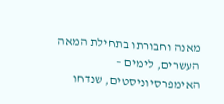מאנה וחבורתו בתחילת המאה העשרים, לימים – האימפרסיוניסטים, שנדחו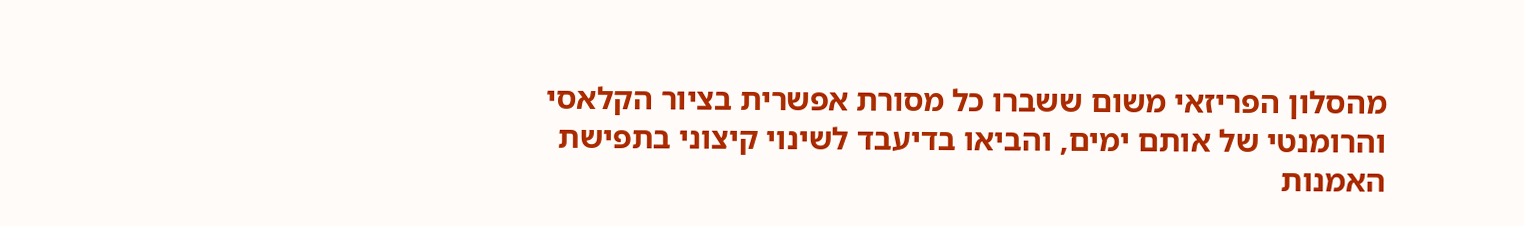מהסלון הפריזאי משום ששברו כל מסורת אפשרית בציור הקלאסי והרומנטי של אותם ימים, והביאו בדיעבד לשינוי קיצוני בתפישת האמנות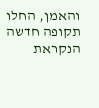והאמן, החלו תקופה חדשה הנקראת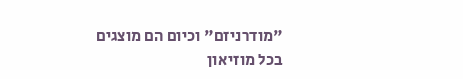"מודרניזם" וכיום הם מוצגים בכל מוזיאון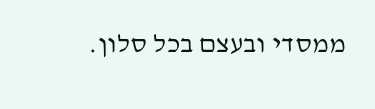ממסדי ובעצם בכל סלון.